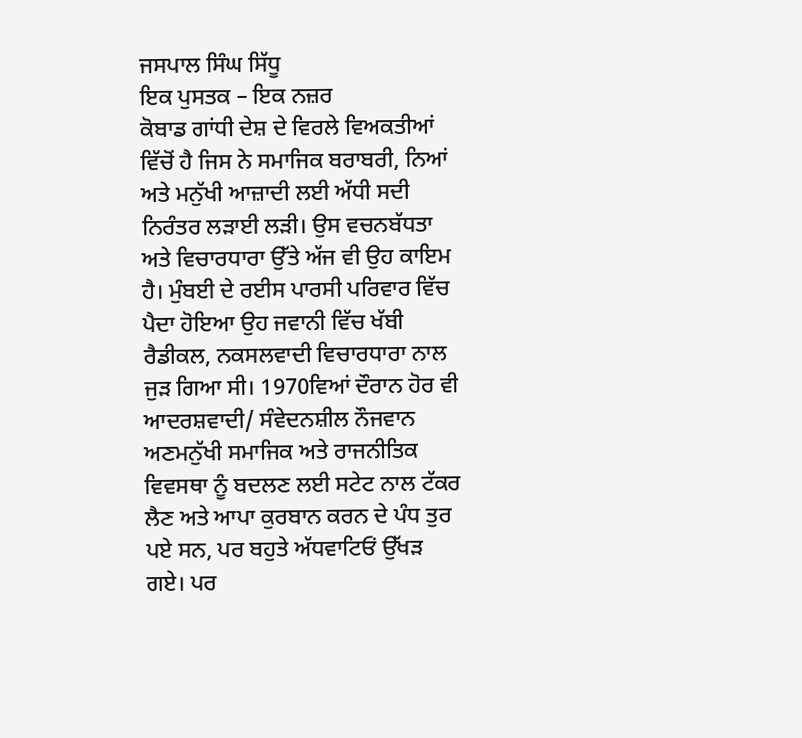ਜਸਪਾਲ ਸਿੰਘ ਸਿੱਧੂ
ਇਕ ਪੁਸਤਕ – ਇਕ ਨਜ਼ਰ
ਕੋਬਾਡ ਗਾਂਧੀ ਦੇਸ਼ ਦੇ ਵਿਰਲੇ ਵਿਅਕਤੀਆਂ ਵਿੱਚੋਂ ਹੈ ਜਿਸ ਨੇ ਸਮਾਜਿਕ ਬਰਾਬਰੀ, ਨਿਆਂ ਅਤੇ ਮਨੁੱਖੀ ਆਜ਼ਾਦੀ ਲਈ ਅੱਧੀ ਸਦੀ ਨਿਰੰਤਰ ਲੜਾਈ ਲੜੀ। ਉਸ ਵਚਨਬੱਧਤਾ ਅਤੇ ਵਿਚਾਰਧਾਰਾ ਉੱਤੇ ਅੱਜ ਵੀ ਉਹ ਕਾਇਮ ਹੈ। ਮੁੰਬਈ ਦੇ ਰਈਸ ਪਾਰਸੀ ਪਰਿਵਾਰ ਵਿੱਚ ਪੈਦਾ ਹੋਇਆ ਉਹ ਜਵਾਨੀ ਵਿੱਚ ਖੱਬੀ ਰੈਡੀਕਲ, ਨਕਸਲਵਾਦੀ ਵਿਚਾਰਧਾਰਾ ਨਾਲ ਜੁੜ ਗਿਆ ਸੀ। 1970ਵਿਆਂ ਦੌਰਾਨ ਹੋਰ ਵੀ ਆਦਰਸ਼ਵਾਦੀ/ ਸੰਵੇਦਨਸ਼ੀਲ ਨੌਜਵਾਨ ਅਣਮਨੁੱਖੀ ਸਮਾਜਿਕ ਅਤੇ ਰਾਜਨੀਤਿਕ ਵਿਵਸਥਾ ਨੂੰ ਬਦਲਣ ਲਈ ਸਟੇਟ ਨਾਲ ਟੱਕਰ ਲੈਣ ਅਤੇ ਆਪਾ ਕੁਰਬਾਨ ਕਰਨ ਦੇ ਪੰਧ ਤੁਰ ਪਏ ਸਨ, ਪਰ ਬਹੁਤੇ ਅੱਧਵਾਟਿਓਂ ਉੱਖੜ ਗਏ। ਪਰ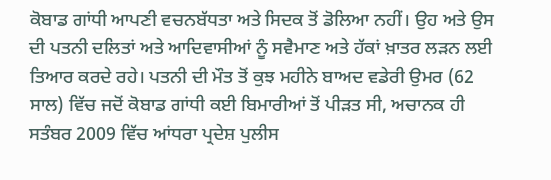ਕੋਬਾਡ ਗਾਂਧੀ ਆਪਣੀ ਵਚਨਬੱਧਤਾ ਅਤੇ ਸਿਦਕ ਤੋਂ ਡੋਲਿਆ ਨਹੀਂ। ਉਹ ਅਤੇ ਉਸ ਦੀ ਪਤਨੀ ਦਲਿਤਾਂ ਅਤੇ ਆਦਿਵਾਸੀਆਂ ਨੂੰ ਸਵੈਮਾਣ ਅਤੇ ਹੱਕਾਂ ਖ਼ਾਤਰ ਲੜਨ ਲਈ ਤਿਆਰ ਕਰਦੇ ਰਹੇ। ਪਤਨੀ ਦੀ ਮੌਤ ਤੋਂ ਕੁਝ ਮਹੀਨੇ ਬਾਅਦ ਵਡੇਰੀ ਉਮਰ (62 ਸਾਲ) ਵਿੱਚ ਜਦੋਂ ਕੋਬਾਡ ਗਾਂਧੀ ਕਈ ਬਿਮਾਰੀਆਂ ਤੋਂ ਪੀੜਤ ਸੀ, ਅਚਾਨਕ ਹੀ ਸਤੰਬਰ 2009 ਵਿੱਚ ਆਂਧਰਾ ਪ੍ਰਦੇਸ਼ ਪੁਲੀਸ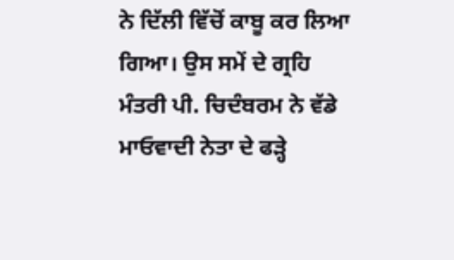ਨੇ ਦਿੱਲੀ ਵਿੱਚੋਂ ਕਾਬੂ ਕਰ ਲਿਆ ਗਿਆ। ਉਸ ਸਮੇਂ ਦੇ ਗ੍ਰਹਿ ਮੰਤਰੀ ਪੀ. ਚਿਦੰਬਰਮ ਨੇ ਵੱਡੇ ਮਾਓਵਾਦੀ ਨੇਤਾ ਦੇ ਫੜ੍ਹੇ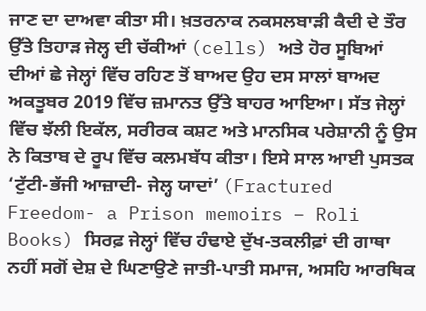ਜਾਣ ਦਾ ਦਾਅਵਾ ਕੀਤਾ ਸੀ। ਖ਼ਤਰਨਾਕ ਨਕਸਲਬਾੜੀ ਕੈਦੀ ਦੇ ਤੌਰ ਉੱਤੇ ਤਿਹਾੜ ਜੇਲ੍ਹ ਦੀ ਚੱਕੀਆਂ (cells) ਅਤੇ ਹੋਰ ਸੂਬਿਆਂ ਦੀਆਂ ਛੇ ਜੇਲ੍ਹਾਂ ਵਿੱਚ ਰਹਿਣ ਤੋਂ ਬਾਅਦ ਉਹ ਦਸ ਸਾਲਾਂ ਬਾਅਦ ਅਕਤੂਬਰ 2019 ਵਿੱਚ ਜ਼ਮਾਨਤ ਉੱਤੇ ਬਾਹਰ ਆਇਆ। ਸੱਤ ਜੇਲ੍ਹਾਂ ਵਿੱਚ ਝੱਲੀ ਇਕੱਲ, ਸਰੀਰਕ ਕਸ਼ਟ ਅਤੇ ਮਾਨਸਿਕ ਪਰੇਸ਼ਾਨੀ ਨੂੰ ਉਸ ਨੇ ਕਿਤਾਬ ਦੇ ਰੂਪ ਵਿੱਚ ਕਲਮਬੱਧ ਕੀਤਾ। ਇਸੇ ਸਾਲ ਆਈ ਪੁਸਤਕ ‘ਟੁੱਟੀ-ਭੱਜੀ ਆਜ਼ਾਦੀ- ਜੇਲ੍ਹ ਯਾਦਾਂ’ (Fractured Freedom- a Prison memoirs – Roli Books) ਸਿਰਫ਼ ਜੇਲ੍ਹਾਂ ਵਿੱਚ ਹੰਢਾਏ ਦੁੱਖ-ਤਕਲੀਫ਼ਾਂ ਦੀ ਗਾਥਾ ਨਹੀਂ ਸਗੋਂ ਦੇਸ਼ ਦੇ ਘਿਣਾਉਣੇ ਜਾਤੀ-ਪਾਤੀ ਸਮਾਜ, ਅਸਹਿ ਆਰਥਿਕ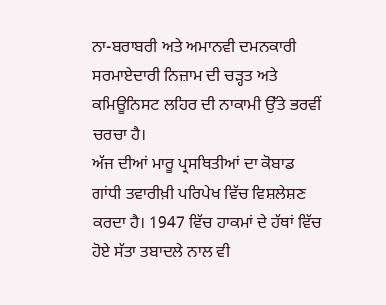ਨਾ-ਬਰਾਬਰੀ ਅਤੇ ਅਮਾਨਵੀ ਦਮਨਕਾਰੀ ਸਰਮਾਏਦਾਰੀ ਨਿਜ਼ਾਮ ਦੀ ਚੜ੍ਹਤ ਅਤੇ ਕਮਿਊਨਿਸਟ ਲਹਿਰ ਦੀ ਨਾਕਾਮੀ ਉੱਤੇ ਭਰਵੀਂ ਚਰਚਾ ਹੈ।
ਅੱਜ ਦੀਆਂ ਮਾਰੂ ਪ੍ਰਸਥਿਤੀਆਂ ਦਾ ਕੋਬਾਡ ਗਾਂਧੀ ਤਵਾਰੀਖ਼ੀ ਪਰਿਪੇਖ ਵਿੱਚ ਵਿਸ਼ਲੇਸ਼ਣ ਕਰਦਾ ਹੈ। 1947 ਵਿੱਚ ਹਾਕਮਾਂ ਦੇ ਹੱਥਾਂ ਵਿੱਚ ਹੋਏ ਸੱਤਾ ਤਬਾਦਲੇ ਨਾਲ ਵੀ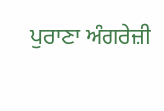ਪੁਰਾਣਾ ਅੰਗਰੇਜ਼ੀ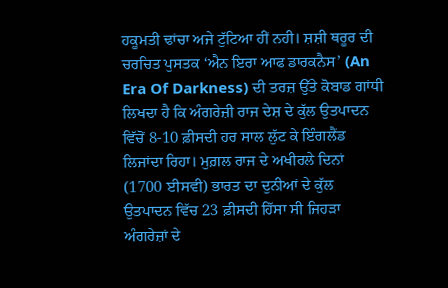ਹਕੂਮਤੀ ਢਾਂਚਾ ਅਜੇ ਟੁੱਟਿਆ ਹੀਂ ਨਹੀ। ਸ਼ਸ਼ੀ ਥਰੂਰ ਦੀ ਚਰਚਿਤ ਪੁਸਤਕ ‘ਐਨ ਇਰਾ ਆਫ ਡਾਰਕਨੈਸ’ (An Era Of Darkness) ਦੀ ਤਰਜ਼ ਉੱਤੇ ਕੋਬਾਡ ਗਾਂਧੀ ਲਿਖਦਾ ਹੈ ਕਿ ਅੰਗਰੇਜ਼ੀ ਰਾਜ ਦੇਸ਼ ਦੇ ਕੁੱਲ ਉਤਪਾਦਨ ਵਿੱਚੋਂ 8-10 ਫ਼ੀਸਦੀ ਹਰ ਸਾਲ ਲੁੱਟ ਕੇ ਇੰਗਲੈਂਡ ਲਿਜਾਂਦਾ ਰਿਹਾ। ਮੁਗ਼ਲ ਰਾਜ ਦੇ ਅਖੀਰਲੇ ਦਿਨਾਂ (1700 ਈਸਵੀ) ਭਾਰਤ ਦਾ ਦੁਨੀਆਂ ਦੇ ਕੁੱਲ ਉਤਪਾਦਨ ਵਿੱਚ 23 ਫ਼ੀਸਦੀ ਹਿੱਸਾ ਸੀ ਜਿਹੜਾ ਅੰਗਰੇਜ਼ਾਂ ਦੇ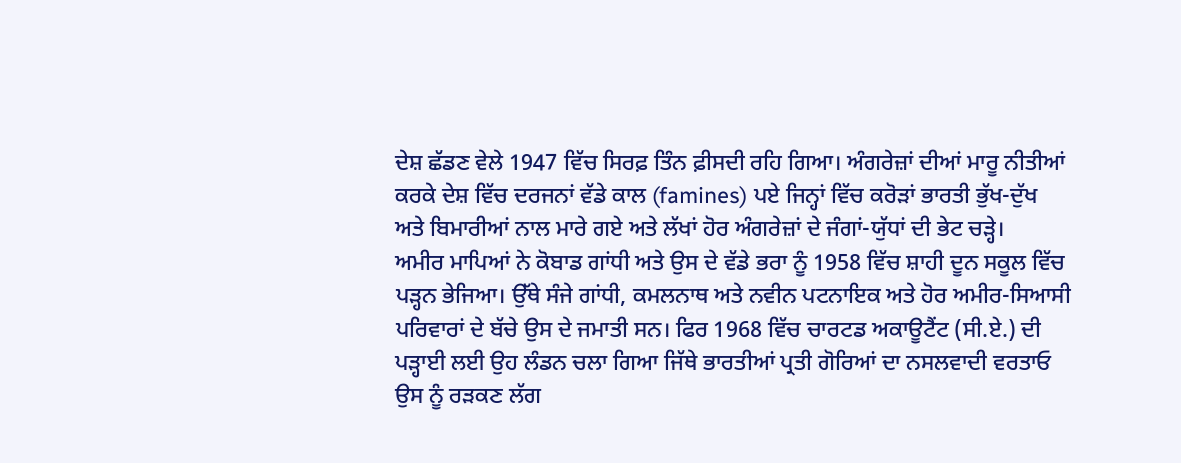ਦੇਸ਼ ਛੱਡਣ ਵੇਲੇ 1947 ਵਿੱਚ ਸਿਰਫ਼ ਤਿੰਨ ਫ਼ੀਸਦੀ ਰਹਿ ਗਿਆ। ਅੰਗਰੇਜ਼ਾਂ ਦੀਆਂ ਮਾਰੂ ਨੀਤੀਆਂ ਕਰਕੇ ਦੇਸ਼ ਵਿੱਚ ਦਰਜਨਾਂ ਵੱਡੇ ਕਾਲ (famines) ਪਏ ਜਿਨ੍ਹਾਂ ਵਿੱਚ ਕਰੋੜਾਂ ਭਾਰਤੀ ਭੁੱਖ-ਦੁੱਖ ਅਤੇ ਬਿਮਾਰੀਆਂ ਨਾਲ ਮਾਰੇ ਗਏ ਅਤੇ ਲੱਖਾਂ ਹੋਰ ਅੰਗਰੇਜ਼ਾਂ ਦੇ ਜੰਗਾਂ-ਯੁੱਧਾਂ ਦੀ ਭੇਟ ਚੜ੍ਹੇ।
ਅਮੀਰ ਮਾਪਿਆਂ ਨੇ ਕੋਬਾਡ ਗਾਂਧੀ ਅਤੇ ਉਸ ਦੇ ਵੱਡੇ ਭਰਾ ਨੂੰ 1958 ਵਿੱਚ ਸ਼ਾਹੀ ਦੂਨ ਸਕੂਲ ਵਿੱਚ ਪੜ੍ਹਨ ਭੇਜਿਆ। ਉੱਥੇ ਸੰਜੇ ਗਾਂਧੀ, ਕਮਲਨਾਥ ਅਤੇ ਨਵੀਨ ਪਟਨਾਇਕ ਅਤੇ ਹੋਰ ਅਮੀਰ-ਸਿਆਸੀ ਪਰਿਵਾਰਾਂ ਦੇ ਬੱਚੇ ਉਸ ਦੇ ਜਮਾਤੀ ਸਨ। ਫਿਰ 1968 ਵਿੱਚ ਚਾਰਟਡ ਅਕਾਊਟੈਂਟ (ਸੀ.ਏ.) ਦੀ ਪੜ੍ਹਾਈ ਲਈ ਉਹ ਲੰਡਨ ਚਲਾ ਗਿਆ ਜਿੱਥੇ ਭਾਰਤੀਆਂ ਪ੍ਰਤੀ ਗੋਰਿਆਂ ਦਾ ਨਸਲਵਾਦੀ ਵਰਤਾਓ ਉਸ ਨੂੰ ਰੜਕਣ ਲੱਗ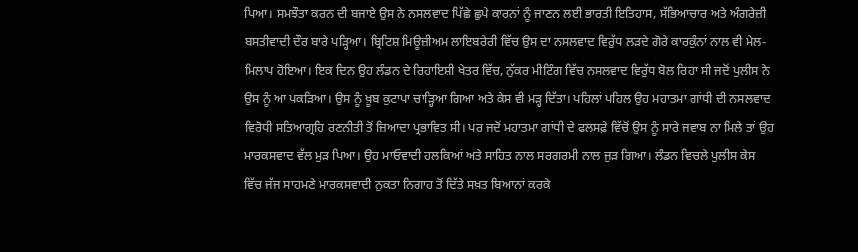ਪਿਆ। ਸਮਝੌਤਾ ਕਰਨ ਦੀ ਬਜਾਏ ਉਸ ਨੇ ਨਸਲਵਾਦ ਪਿੱਛੇ ਛੁਪੇ ਕਾਰਨਾਂ ਨੂੰ ਜਾਣਨ ਲਈ ਭਾਰਤੀ ਇਤਿਹਾਸ, ਸੱਭਿਆਚਾਰ ਅਤੇ ਅੰਗਰੇਜ਼ੀ ਬਸਤੀਵਾਦੀ ਦੌਰ ਬਾਰੇ ਪੜ੍ਹਿਆ। ਬ੍ਰਿਟਿਸ਼ ਮਿਊਜ਼ੀਅਮ ਲਾਇਬਰੇਰੀ ਵਿੱਚ ਉਸ ਦਾ ਨਸਲਵਾਦ ਵਿਰੁੱਧ ਲੜਦੇ ਗੋਰੇ ਕਾਰਕੁੰਨਾਂ ਨਾਲ ਵੀ ਮੇਲ-ਮਿਲਾਪ ਹੋਇਆ। ਇਕ ਦਿਨ ਉਹ ਲੰਡਨ ਦੇ ਰਿਹਾਇਸ਼ੀ ਖੇਤਰ ਵਿੱਚ, ਨੁੱਕਰ ਮੀਟਿੰਗ ਵਿੱਚ ਨਸਲਵਾਦ ਵਿਰੁੱਧ ਬੋਲ ਰਿਹਾ ਸੀ ਜਦੋਂ ਪੁਲੀਸ ਨੇ ਉਸ ਨੂੰ ਆ ਪਕੜਿਆ। ਉਸ ਨੂੰ ਖ਼ੂਬ ਕੁਟਾਪਾ ਚਾੜ੍ਹਿਆ ਗਿਆ ਅਤੇ ਕੇਸ ਵੀ ਮੜ੍ਹ ਦਿੱਤਾ। ਪਹਿਲਾਂ ਪਹਿਲ ਉਹ ਮਹਾਤਮਾ ਗਾਂਧੀ ਦੀ ਨਸਲਵਾਦ ਵਿਰੋਧੀ ਸਤਿਆਗ੍ਰਹਿ ਰਣਨੀਤੀ ਤੋਂ ਜ਼ਿਆਦਾ ਪ੍ਰਭਾਵਿਤ ਸੀ। ਪਰ ਜਦੋਂ ਮਹਾਤਮਾ ਗਾਂਧੀ ਦੇ ਫਲਸਫ਼ੇ ਵਿੱਚੋਂ ਉਸ ਨੂੰ ਸਾਰੇ ਜਵਾਬ ਨਾ ਮਿਲੇ ਤਾਂ ਉਹ ਮਾਰਕਸਵਾਦ ਵੱਲ ਮੁੜ ਪਿਆ। ਉਹ ਮਾਓਵਾਦੀ ਹਲਕਿਆਂ ਅਤੇ ਸਾਹਿਤ ਨਾਲ ਸਰਗਰਮੀ ਨਾਲ ਜੁੜ ਗਿਆ। ਲੰਡਨ ਵਿਚਲੇ ਪੁਲੀਸ ਕੇਸ ਵਿੱਚ ਜੱਜ ਸਾਹਮਣੇ ਮਾਰਕਸਵਾਦੀ ਨੁਕਤਾ ਨਿਗਾਹ ਤੋਂ ਦਿੱਤੇ ਸਖ਼ਤ ਬਿਆਨਾਂ ਕਰਕੇ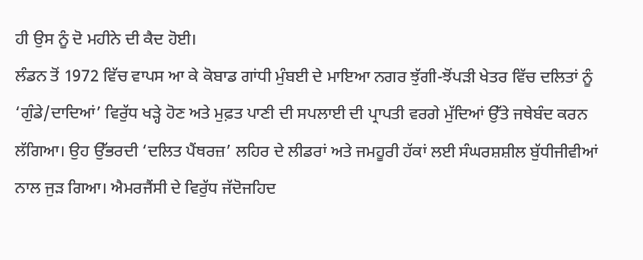ਹੀ ਉਸ ਨੂੰ ਦੋ ਮਹੀਨੇ ਦੀ ਕੈਦ ਹੋਈ।
ਲੰਡਨ ਤੋਂ 1972 ਵਿੱਚ ਵਾਪਸ ਆ ਕੇ ਕੋਬਾਡ ਗਾਂਧੀ ਮੁੰਬਈ ਦੇ ਮਾਇਆ ਨਗਰ ਝੁੱਗੀ-ਝੋਂਪੜੀ ਖੇਤਰ ਵਿੱਚ ਦਲਿਤਾਂ ਨੂੰ ‘ਗੁੰਡੇ/ਦਾਦਿਆਂ’ ਵਿਰੁੱਧ ਖੜ੍ਹੇ ਹੋਣ ਅਤੇ ਮੁਫ਼ਤ ਪਾਣੀ ਦੀ ਸਪਲਾਈ ਦੀ ਪ੍ਰਾਪਤੀ ਵਰਗੇ ਮੁੱਦਿਆਂ ਉੱਤੇ ਜਥੇਬੰਦ ਕਰਨ ਲੱਗਿਆ। ਉਹ ਉੱਭਰਦੀ ‘ਦਲਿਤ ਪੈਂਥਰਜ਼’ ਲਹਿਰ ਦੇ ਲੀਡਰਾਂ ਅਤੇ ਜਮਹੂਰੀ ਹੱਕਾਂ ਲਈ ਸੰਘਰਸ਼ਸ਼ੀਲ ਬੁੱਧੀਜੀਵੀਆਂ ਨਾਲ ਜੁੜ ਗਿਆ। ਐਮਰਜੈਂਸੀ ਦੇ ਵਿਰੁੱਧ ਜੱਦੋਜਹਿਦ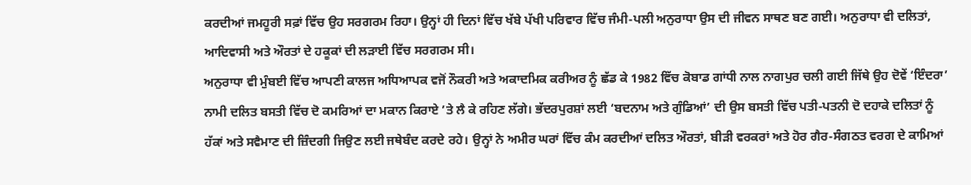ਕਰਦੀਆਂ ਜਮਹੂਰੀ ਸਫ਼ਾਂ ਵਿੱਚ ਉਹ ਸਰਗਰਮ ਰਿਹਾ। ਉਨ੍ਹਾਂ ਹੀ ਦਿਨਾਂ ਵਿੱਚ ਖੱਬੇ ਪੱਖੀ ਪਰਿਵਾਰ ਵਿੱਚ ਜੰਮੀ-ਪਲੀ ਅਨੁਰਾਧਾ ਉਸ ਦੀ ਜੀਵਨ ਸਾਥਣ ਬਣ ਗਈ। ਅਨੁਰਾਧਾ ਵੀ ਦਲਿਤਾਂ, ਆਦਿਵਾਸੀ ਅਤੇ ਔਰਤਾਂ ਦੇ ਹਕੂਕਾਂ ਦੀ ਲੜਾਈ ਵਿੱਚ ਸਰਗਰਮ ਸੀ।
ਅਨੁਰਾਧਾ ਵੀ ਮੁੰਬਈ ਵਿੱਚ ਆਪਣੀ ਕਾਲਜ ਅਧਿਆਪਕ ਵਜੋਂ ਨੌਕਰੀ ਅਤੇ ਅਕਾਦਮਿਕ ਕਰੀਅਰ ਨੂੰ ਛੱਡ ਕੇ 1982 ਵਿੱਚ ਕੋਬਾਡ ਗਾਂਧੀ ਨਾਲ ਨਾਗਪੁਰ ਚਲੀ ਗਈ ਜਿੱਥੇ ਉਹ ਦੋਵੇਂ ‘ਇੰਦਰਾ’ ਨਾਮੀ ਦਲਿਤ ਬਸਤੀ ਵਿੱਚ ਦੋ ਕਮਰਿਆਂ ਦਾ ਮਕਾਨ ਕਿਰਾਏ ’ਤੇ ਲੈ ਕੇ ਰਹਿਣ ਲੱਗੇ। ਭੱਦਰਪੁਰਸ਼ਾਂ ਲਈ ‘ਬਦਨਾਮ ਅਤੇ ਗੁੰਡਿਆਂ’ ਦੀ ਉਸ ਬਸਤੀ ਵਿੱਚ ਪਤੀ-ਪਤਨੀ ਦੋ ਦਹਾਕੇ ਦਲਿਤਾਂ ਨੂੰ ਹੱਕਾਂ ਅਤੇ ਸਵੈਮਾਣ ਦੀ ਜ਼ਿੰਦਗੀ ਜਿਉਣ ਲਈ ਜਥੇਬੰਦ ਕਰਦੇ ਰਹੇ। ਉਨ੍ਹਾਂ ਨੇ ਅਮੀਰ ਘਰਾਂ ਵਿੱਚ ਕੰਮ ਕਰਦੀਆਂ ਦਲਿਤ ਔਰਤਾਂ, ਬੀੜੀ ਵਰਕਰਾਂ ਅਤੇ ਹੋਰ ਗੈਰ-ਸੰਗਠਤ ਵਰਗ ਦੇ ਕਾਮਿਆਂ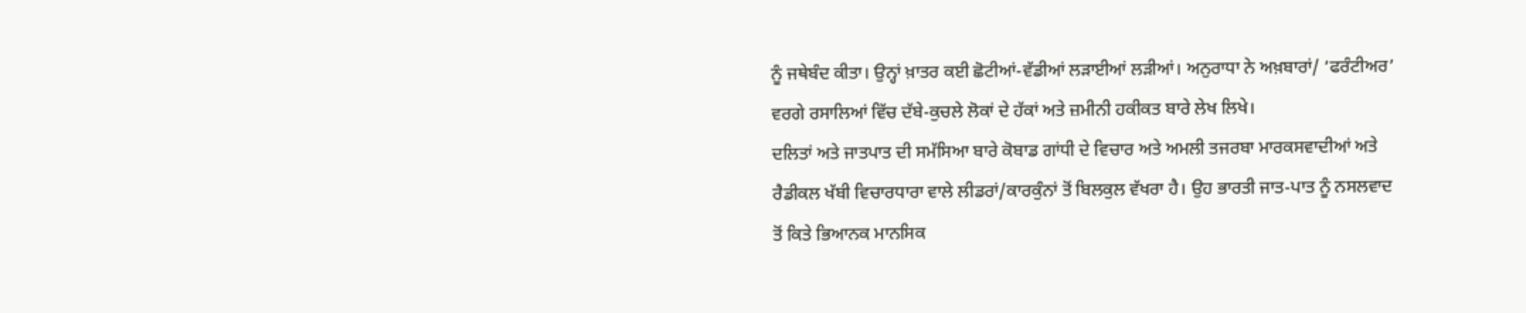ਨੂੰ ਜਥੇਬੰਦ ਕੀਤਾ। ਉਨ੍ਹਾਂ ਖ਼ਾਤਰ ਕਈ ਛੋਟੀਆਂ-ਵੱਡੀਆਂ ਲੜਾਈਆਂ ਲੜੀਆਂ। ਅਨੁਰਾਧਾ ਨੇ ਅਖ਼ਬਾਰਾਂ/ ‘ਫਰੰਟੀਅਰ’ ਵਰਗੇ ਰਸਾਲਿਆਂ ਵਿੱਚ ਦੱਬੇ-ਕੁਚਲੇ ਲੋਕਾਂ ਦੇ ਹੱਕਾਂ ਅਤੇ ਜ਼ਮੀਨੀ ਹਕੀਕਤ ਬਾਰੇ ਲੇਖ ਲਿਖੇ।
ਦਲਿਤਾਂ ਅਤੇ ਜਾਤਪਾਤ ਦੀ ਸਮੱਸਿਆ ਬਾਰੇ ਕੋਬਾਡ ਗਾਂਧੀ ਦੇ ਵਿਚਾਰ ਅਤੇ ਅਮਲੀ ਤਜਰਬਾ ਮਾਰਕਸਵਾਦੀਆਂ ਅਤੇ ਰੈਡੀਕਲ ਖੱਬੀ ਵਿਚਾਰਧਾਰਾ ਵਾਲੇ ਲੀਡਰਾਂ/ਕਾਰਕੁੰਨਾਂ ਤੋਂ ਬਿਲਕੁਲ ਵੱਖਰਾ ਹੈ। ਉਹ ਭਾਰਤੀ ਜਾਤ-ਪਾਤ ਨੂੰ ਨਸਲਵਾਦ ਤੋਂ ਕਿਤੇ ਭਿਆਨਕ ਮਾਨਸਿਕ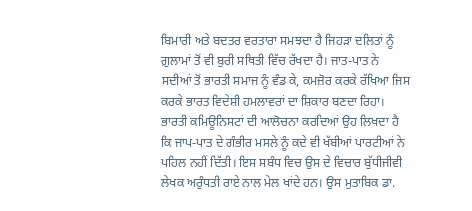ਬਿਮਾਰੀ ਅਤੇ ਬਦਤਰ ਵਰਤਾਰਾ ਸਮਝਦਾ ਹੈ ਜਿਹੜਾ ਦਲਿਤਾਂ ਨੂੰ ਗ਼ੁਲਾਮਾਂ ਤੋਂ ਵੀ ਬੁਰੀ ਸਥਿਤੀ ਵਿੱਚ ਰੱਖਦਾ ਹੈ। ਜਾਤ-ਪਾਤ ਨੇ ਸਦੀਆਂ ਤੋਂ ਭਾਰਤੀ ਸਮਾਜ ਨੂੰ ਵੰਡ ਕੇ, ਕਮਜ਼ੋਰ ਕਰਕੇ ਰੱਖਿਆ ਜਿਸ ਕਰਕੇ ਭਾਰਤ ਵਿਦੇਸ਼ੀ ਹਮਲਾਵਰਾਂ ਦਾ ਸ਼ਿਕਾਰ ਬਣਦਾ ਰਿਹਾ। ਭਾਰਤੀ ਕਮਿਊਨਿਸਟਾਂ ਦੀ ਆਲੋਚਨਾ ਕਰਦਿਆਂ ਉਹ ਲਿਖਦਾ ਹੈ ਕਿ ਜਾਪ-ਪਾਤ ਦੇ ਗੰਭੀਰ ਮਸਲੇ ਨੂੰ ਕਦੇ ਵੀ ਖੱਬੀਆਂ ਪਾਰਟੀਆਂ ਨੇ ਪਹਿਲ ਨਹੀਂ ਦਿੱਤੀ। ਇਸ ਸਬੰਧ ਵਿਚ ਉਸ ਦੇ ਵਿਚਾਰ ਬੁੱਧੀਜੀਵੀ ਲੇਖਕ ਅਰੁੰਧਤੀ ਰਾਏ ਨਾਲ ਮੇਲ ਖਾਂਦੇ ਹਨ। ਉਸ ਮੁਤਾਬਿਕ ਡਾ.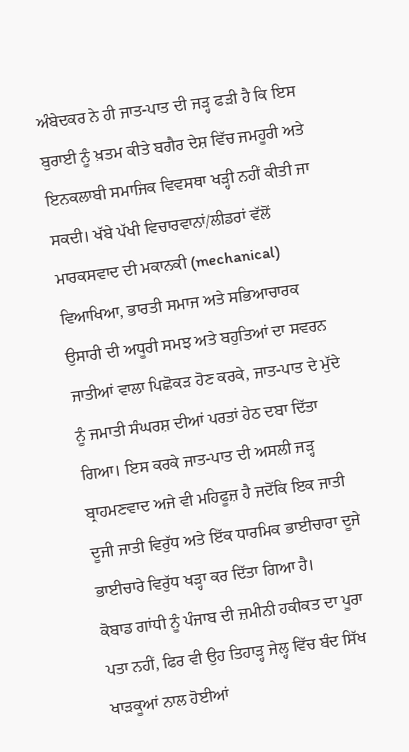ਅੰਬੇਦਕਰ ਨੇ ਹੀ ਜਾਤ-ਪਾਤ ਦੀ ਜੜ੍ਹ ਫੜੀ ਹੈ ਕਿ ਇਸ ਬੁਰਾਈ ਨੂੰ ਖ਼ਤਮ ਕੀਤੇ ਬਗੈਰ ਦੇਸ਼ ਵਿੱਚ ਜਮਹੂਰੀ ਅਤੇ ਇਨਕਲਾਬੀ ਸਮਾਜਿਕ ਵਿਵਸਥਾ ਖੜ੍ਹੀ ਨਹੀਂ ਕੀਤੀ ਜਾ ਸਕਦੀ। ਖੱਬੇ ਪੱਖੀ ਵਿਚਾਰਵਾਨਾਂ/ਲੀਡਰਾਂ ਵੱਲੋਂ ਮਾਰਕਸਵਾਦ ਦੀ ਮਕਾਨਕੀ (mechanical) ਵਿਆਖਿਆ, ਭਾਰਤੀ ਸਮਾਜ ਅਤੇ ਸਭਿਆਚਾਰਕ ਉਸਾਰੀ ਦੀ ਅਧੂਰੀ ਸਮਝ ਅਤੇ ਬਹੁਤਿਆਂ ਦਾ ਸਵਰਨ ਜਾਤੀਆਂ ਵਾਲਾ ਪਿਛੋਕੜ ਹੋਣ ਕਰਕੇ, ਜਾਤ-ਪਾਤ ਦੇ ਮੁੱਦੇ ਨੂੰ ਜਮਾਤੀ ਸੰਘਰਸ਼ ਦੀਆਂ ਪਰਤਾਂ ਹੇਠ ਦਬਾ ਦਿੱਤਾ ਗਿਆ। ਇਸ ਕਰਕੇ ਜਾਤ-ਪਾਤ ਦੀ ਅਸਲੀ ਜੜ੍ਹ ਬ੍ਰਾਹਮਣਵਾਦ ਅਜੇ ਵੀ ਮਹਿਫੂਜ਼ ਹੈ ਜਦੋਂਕਿ ਇਕ ਜਾਤੀ ਦੂਜੀ ਜਾਤੀ ਵਿਰੁੱਧ ਅਤੇ ਇੱਕ ਧਾਰਮਿਕ ਭਾਈਚਾਰਾ ਦੂਜੇ ਭਾਈਚਾਰੇ ਵਿਰੁੱਧ ਖੜ੍ਹਾ ਕਰ ਦਿੱਤਾ ਗਿਆ ਹੈ।
ਕੋਬਾਡ ਗਾਂਧੀ ਨੂੰ ਪੰਜਾਬ ਦੀ ਜ਼ਮੀਨੀ ਹਕੀਕਤ ਦਾ ਪੂਰਾ ਪਤਾ ਨਹੀਂ, ਫਿਰ ਵੀ ਉਹ ਤਿਹਾੜ੍ਹ ਜੇਲ੍ਹ ਵਿੱਚ ਬੰਦ ਸਿੱਖ ਖਾੜਕੂਆਂ ਨਾਲ ਹੋਈਆਂ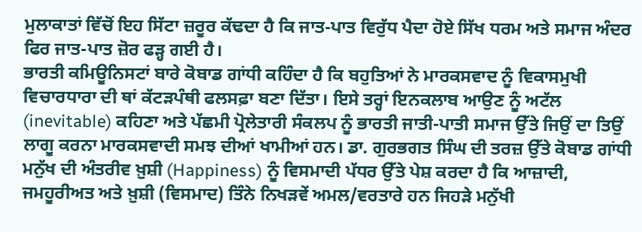ਮੁਲਾਕਾਤਾਂ ਵਿੱਚੋਂ ਇਹ ਸਿੱਟਾ ਜ਼ਰੂਰ ਕੱਢਦਾ ਹੈ ਕਿ ਜਾਤ-ਪਾਤ ਵਿਰੁੱਧ ਪੈਦਾ ਹੋਏ ਸਿੱਖ ਧਰਮ ਅਤੇ ਸਮਾਜ ਅੰਦਰ ਫਿਰ ਜਾਤ-ਪਾਤ ਜ਼ੋਰ ਫੜ੍ਹ ਗਈ ਹੈ।
ਭਾਰਤੀ ਕਮਿਊਨਿਸਟਾਂ ਬਾਰੇ ਕੋਬਾਡ ਗਾਂਧੀ ਕਹਿੰਦਾ ਹੈ ਕਿ ਬਹੁਤਿਆਂ ਨੇ ਮਾਰਕਸਵਾਦ ਨੂੰ ਵਿਕਾਸਮੁਖੀ ਵਿਚਾਰਧਾਰਾ ਦੀ ਥਾਂ ਕੱਟੜਪੰਥੀ ਫਲਸਫ਼ਾ ਬਣਾ ਦਿੱਤਾ। ਇਸੇ ਤਰ੍ਹਾਂ ਇਨਕਲਾਬ ਆਉਣ ਨੂੰ ਅਟੱਲ (inevitable) ਕਹਿਣਾ ਅਤੇ ਪੱਛਮੀ ਪ੍ਰੋਲੇਤਾਰੀ ਸੰਕਲਪ ਨੂੰ ਭਾਰਤੀ ਜਾਤੀ-ਪਾਤੀ ਸਮਾਜ ਉੱਤੇ ਜਿਉਂ ਦਾ ਤਿਉਂ ਲਾਗੂ ਕਰਨਾ ਮਾਰਕਸਵਾਦੀ ਸਮਝ ਦੀਆਂ ਖਾਮੀਆਂ ਹਨ। ਡਾ. ਗੁਰਭਗਤ ਸਿੰਘ ਦੀ ਤਰਜ਼ ਉੱਤੇ ਕੋਬਾਡ ਗਾਂਧੀ ਮਨੁੱਖ ਦੀ ਅੰਤਰੀਵ ਖ਼ੁਸ਼ੀ (Happiness) ਨੂੰ ਵਿਸਮਾਦੀ ਪੱਧਰ ਉੱਤੇ ਪੇਸ਼ ਕਰਦਾ ਹੈ ਕਿ ਆਜ਼ਾਦੀ, ਜਮਹੂਰੀਅਤ ਅਤੇ ਖ਼ੁਸ਼ੀ (ਵਿਸਮਾਦ) ਤਿੰਨੇ ਨਿਖੜਵੇਂ ਅਮਲ/ਵਰਤਾਰੇ ਹਨ ਜਿਹੜੇ ਮਨੁੱਖੀ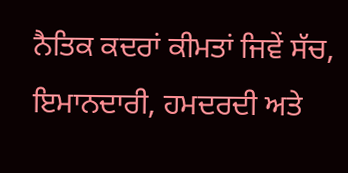ਨੈਤਿਕ ਕਦਰਾਂ ਕੀਮਤਾਂ ਜਿਵੇਂ ਸੱਚ, ਇਮਾਨਦਾਰੀ, ਹਮਦਰਦੀ ਅਤੇ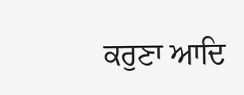ਕਰੁਣਾ ਆਦਿ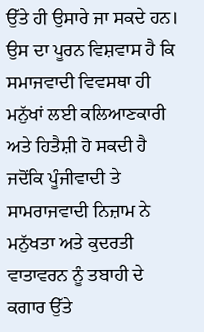ਉੱਤੇ ਹੀ ਉਸਾਰੇ ਜਾ ਸਕਦੇ ਹਨ। ਉਸ ਦਾ ਪੂਰਨ ਵਿਸ਼ਵਾਸ ਹੈ ਕਿ ਸਮਾਜਵਾਦੀ ਵਿਵਸਥਾ ਹੀ ਮਨੁੱਖਾਂ ਲਈ ਕਲਿਆਣਕਾਰੀ ਅਤੇ ਹਿਤੈਸ਼ੀ ਹੋ ਸਕਦੀ ਹੈ ਜਦੋਂਕਿ ਪੂੰਜੀਵਾਦੀ ਤੇ ਸਾਮਰਾਜਵਾਦੀ ਨਿਜ਼ਾਮ ਨੇ ਮਨੁੱਖਤਾ ਅਤੇ ਕੁਦਰਤੀ ਵਾਤਾਵਰਨ ਨੂੰ ਤਬਾਹੀ ਦੇ ਕਗਾਰ ਉੱਤੇ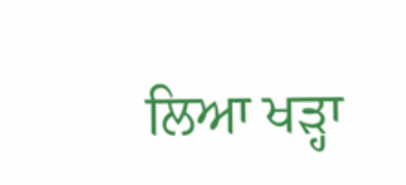ਲਿਆ ਖੜ੍ਹਾ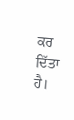ਕਰ ਦਿੱਤਾ ਹੈ।